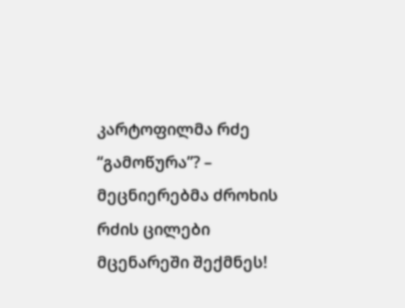კარტოფილმა რძე “გამოწურა”? – მეცნიერებმა ძროხის რძის ცილები მცენარეში შექმნეს!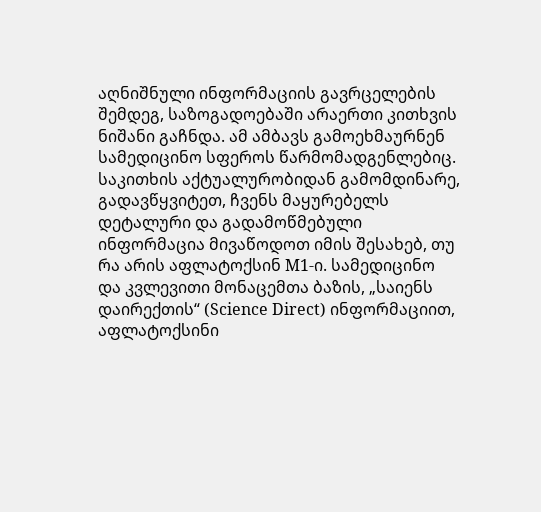აღნიშნული ინფორმაციის გავრცელების შემდეგ, საზოგადოებაში არაერთი კითხვის ნიშანი გაჩნდა. ამ ამბავს გამოეხმაურნენ სამედიცინო სფეროს წარმომადგენლებიც.
საკითხის აქტუალურობიდან გამომდინარე, გადავწყვიტეთ, ჩვენს მაყურებელს დეტალური და გადამოწმებული ინფორმაცია მივაწოდოთ იმის შესახებ, თუ რა არის აფლატოქსინ M1-ი. სამედიცინო და კვლევითი მონაცემთა ბაზის, „საიენს დაირექთის“ (Science Direct) ინფორმაციით, აფლატოქსინი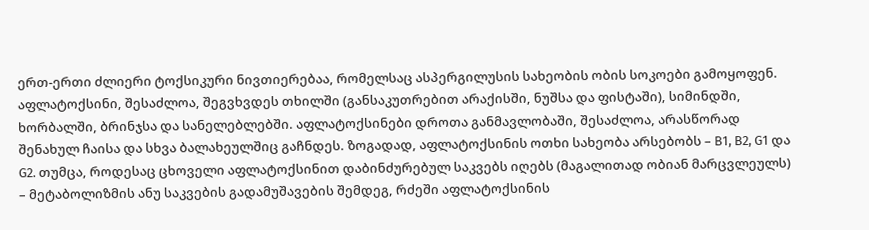ერთ-ერთი ძლიერი ტოქსიკური ნივთიერებაა, რომელსაც ასპერგილუსის სახეობის ობის სოკოები გამოყოფენ.
აფლატოქსინი, შესაძლოა, შეგვხვდეს თხილში (განსაკუთრებით არაქისში, ნუშსა და ფისტაში), სიმინდში, ხორბალში, ბრინჯსა და სანელებლებში. აფლატოქსინები დროთა განმავლობაში, შესაძლოა, არასწორად შენახულ ჩაისა და სხვა ბალახეულშიც გაჩნდეს. ზოგადად, აფლატოქსინის ოთხი სახეობა არსებობს – B1, B2, G1 და G2. თუმცა, როდესაც ცხოველი აფლატოქსინით დაბინძურებულ საკვებს იღებს (მაგალითად ობიან მარცვლეულს) – მეტაბოლიზმის ანუ საკვების გადამუშავების შემდეგ, რძეში აფლატოქსინის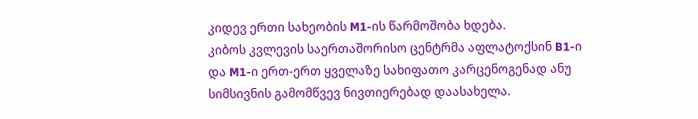კიდევ ერთი სახეობის M1-ის წარმოშობა ხდება.
კიბოს კვლევის საერთაშორისო ცენტრმა აფლატოქსინ B1-ი და M1-ი ერთ-ერთ ყველაზე სახიფათო კარცენოგენად ანუ სიმსივნის გამომწვევ ნივთიერებად დაასახელა.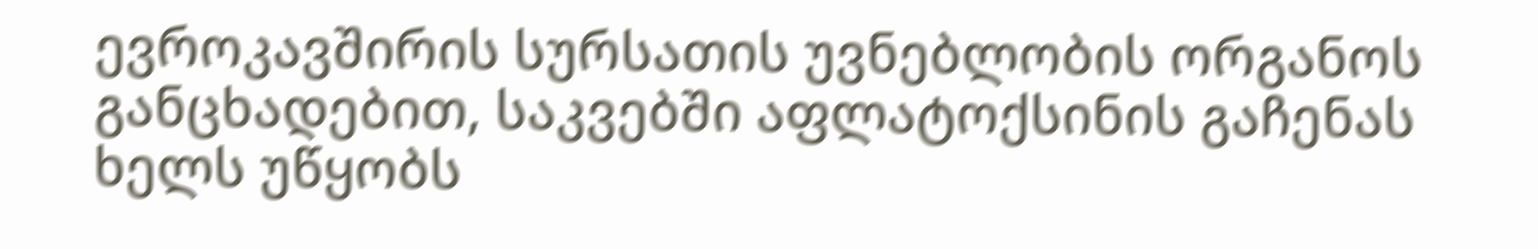ევროკავშირის სურსათის უვნებლობის ორგანოს განცხადებით, საკვებში აფლატოქსინის გაჩენას ხელს უწყობს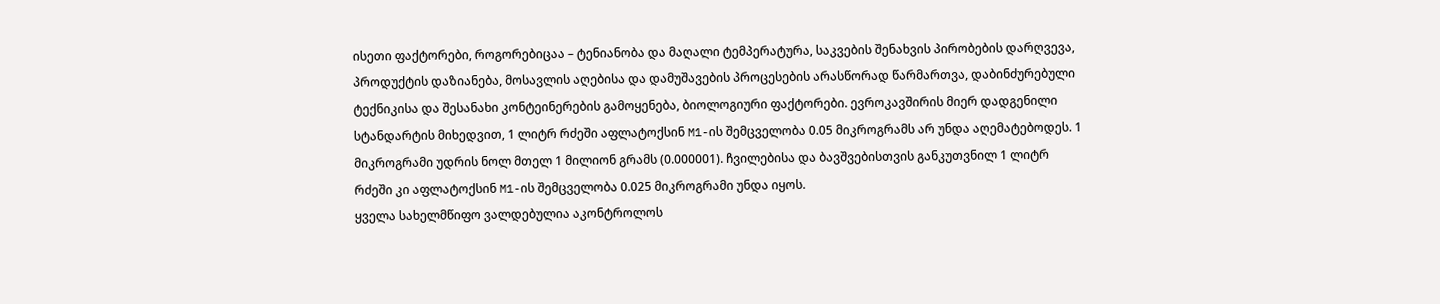ისეთი ფაქტორები, როგორებიცაა – ტენიანობა და მაღალი ტემპერატურა, საკვების შენახვის პირობების დარღვევა, პროდუქტის დაზიანება, მოსავლის აღებისა და დამუშავების პროცესების არასწორად წარმართვა, დაბინძურებული ტექნიკისა და შესანახი კონტეინერების გამოყენება, ბიოლოგიური ფაქტორები. ევროკავშირის მიერ დადგენილი სტანდარტის მიხედვით, 1 ლიტრ რძეში აფლატოქსინ M1-ის შემცველობა 0.05 მიკროგრამს არ უნდა აღემატებოდეს. 1 მიკროგრამი უდრის ნოლ მთელ 1 მილიონ გრამს (0.000001). ჩვილებისა და ბავშვებისთვის განკუთვნილ 1 ლიტრ რძეში კი აფლატოქსინ M1-ის შემცველობა 0.025 მიკროგრამი უნდა იყოს.
ყველა სახელმწიფო ვალდებულია აკონტროლოს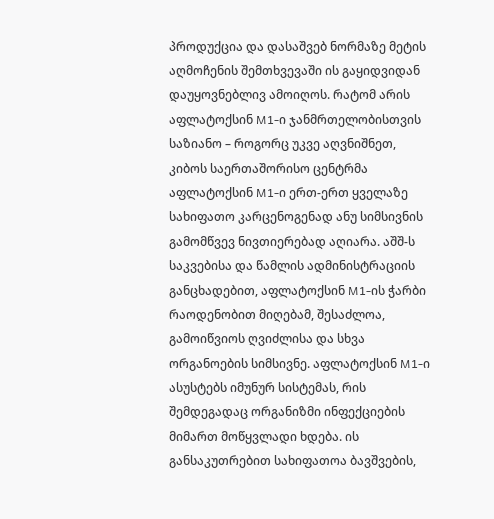პროდუქცია და დასაშვებ ნორმაზე მეტის აღმოჩენის შემთხვევაში ის გაყიდვიდან დაუყოვნებლივ ამოიღოს. რატომ არის აფლატოქსინ M1-ი ჯანმრთელობისთვის საზიანო – როგორც უკვე აღვნიშნეთ, კიბოს საერთაშორისო ცენტრმა აფლატოქსინ M1-ი ერთ-ერთ ყველაზე სახიფათო კარცენოგენად ანუ სიმსივნის გამომწვევ ნივთიერებად აღიარა. აშშ-ს საკვებისა და წამლის ადმინისტრაციის განცხადებით, აფლატოქსინ M1-ის ჭარბი რაოდენობით მიღებამ, შესაძლოა, გამოიწვიოს ღვიძლისა და სხვა ორგანოების სიმსივნე. აფლატოქსინ M1-ი ასუსტებს იმუნურ სისტემას, რის შემდეგადაც ორგანიზმი ინფექციების მიმართ მოწყვლადი ხდება. ის განსაკუთრებით სახიფათოა ბავშვების,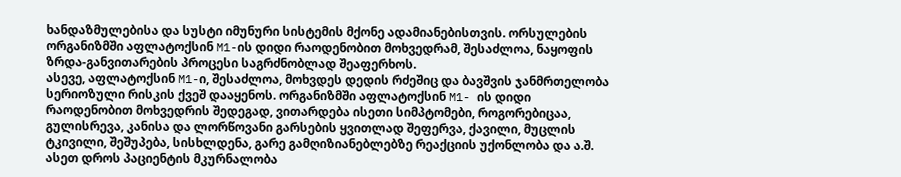ხანდაზმულებისა და სუსტი იმუნური სისტემის მქონე ადამიანებისთვის. ორსულების ორგანიზმში აფლატოქსინ M1-ის დიდი რაოდენობით მოხვედრამ, შესაძლოა, ნაყოფის ზრდა-განვითარების პროცესი საგრძნობლად შეაფერხოს.
ასევე, აფლატოქსინ M1-ი, შესაძლოა, მოხვდეს დედის რძეშიც და ბავშვის ჯანმრთელობა სერიოზული რისკის ქვეშ დააყენოს. ორგანიზმში აფლატოქსინ M1- ის დიდი რაოდენობით მოხვედრის შედეგად, ვითარდება ისეთი სიმპტომები, როგორებიცაა, გულისრევა, კანისა და ლორწოვანი გარსების ყვითლად შეფერვა, ქავილი, მუცლის ტკივილი, შეშუპება, სისხლდენა, გარე გამღიზიანებლებზე რეაქციის უქონლობა და ა.შ. ასეთ დროს პაციენტის მკურნალობა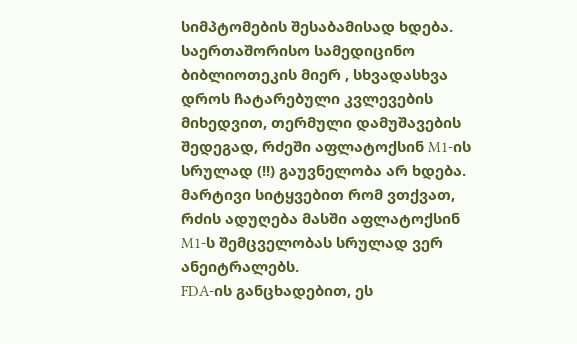სიმპტომების შესაბამისად ხდება. საერთაშორისო სამედიცინო ბიბლიოთეკის მიერ , სხვადასხვა დროს ჩატარებული კვლევების მიხედვით, თერმული დამუშავების შედეგად, რძეში აფლატოქსინ M1-ის სრულად (!!) გაუვნელობა არ ხდება. მარტივი სიტყვებით რომ ვთქვათ, რძის ადუღება მასში აფლატოქსინ M1-ს შემცველობას სრულად ვერ ანეიტრალებს.
FDA-ის განცხადებით, ეს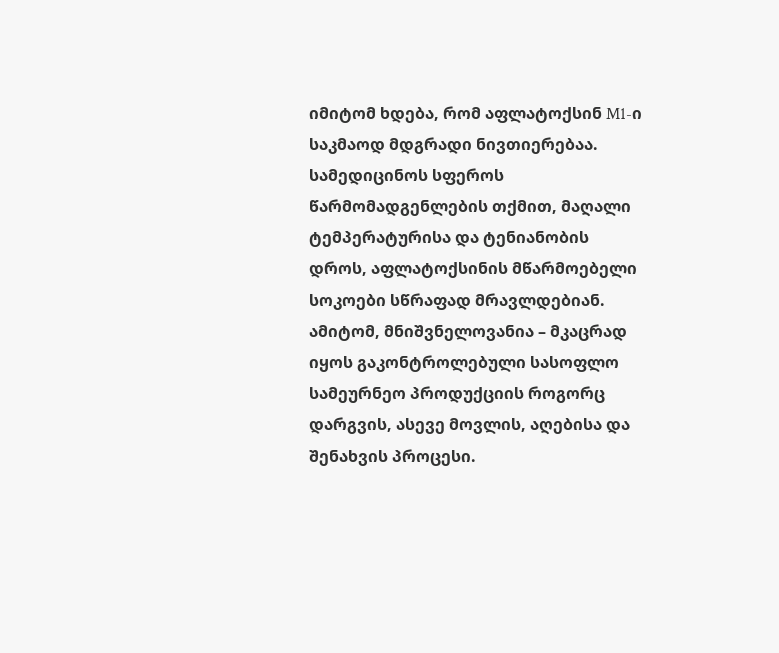იმიტომ ხდება, რომ აფლატოქსინ M1-ი საკმაოდ მდგრადი ნივთიერებაა. სამედიცინოს სფეროს წარმომადგენლების თქმით, მაღალი ტემპერატურისა და ტენიანობის დროს, აფლატოქსინის მწარმოებელი სოკოები სწრაფად მრავლდებიან. ამიტომ, მნიშვნელოვანია – მკაცრად იყოს გაკონტროლებული სასოფლო სამეურნეო პროდუქციის როგორც დარგვის, ასევე მოვლის, აღებისა და შენახვის პროცესი.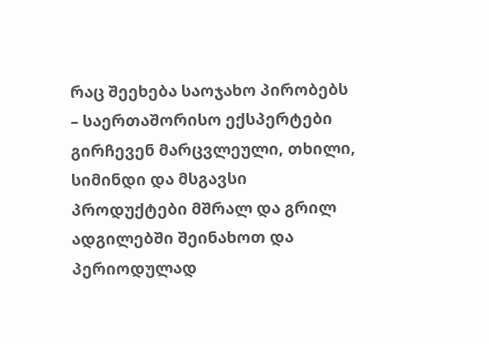რაც შეეხება საოჯახო პირობებს – საერთაშორისო ექსპერტები გირჩევენ მარცვლეული, თხილი, სიმინდი და მსგავსი პროდუქტები მშრალ და გრილ ადგილებში შეინახოთ და პერიოდულად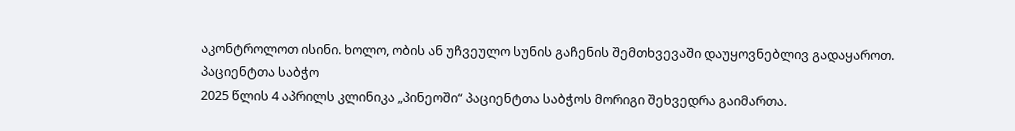აკონტროლოთ ისინი. ხოლო, ობის ან უჩვეულო სუნის გაჩენის შემთხვევაში დაუყოვნებლივ გადაყაროთ.
პაციენტთა საბჭო
2025 წლის 4 აპრილს კლინიკა „პინეოში“ პაციენტთა საბჭოს მორიგი შეხვედრა გაიმართა.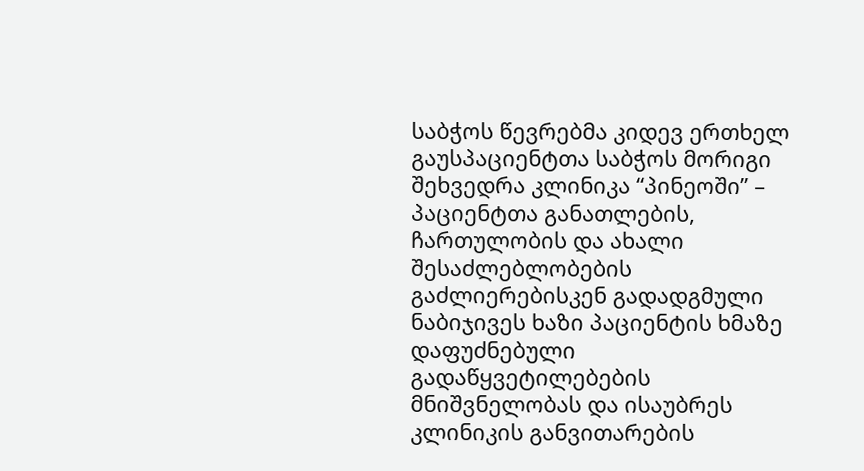საბჭოს წევრებმა კიდევ ერთხელ გაუსპაციენტთა საბჭოს მორიგი შეხვედრა კლინიკა “პინეოში” – პაციენტთა განათლების, ჩართულობის და ახალი შესაძლებლობების გაძლიერებისკენ გადადგმული ნაბიჯივეს ხაზი პაციენტის ხმაზე დაფუძნებული გადაწყვეტილებების მნიშვნელობას და ისაუბრეს კლინიკის განვითარების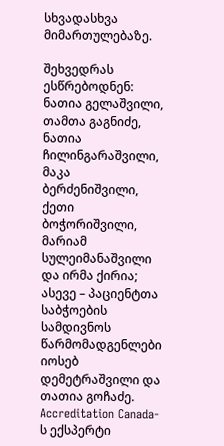სხვადასხვა მიმართულებაზე.

შეხვედრას ესწრებოდნენ:
ნათია გელაშვილი, თამთა გაგნიძე, ნათია ჩილინგარაშვილი, მაკა ბერძენიშვილი, ქეთი ბოჭორიშვილი, მარიამ სულეიმანაშვილი და ირმა ქირია; ასევე – პაციენტთა საბჭოების სამდივნოს წარმომადგენლები იოსებ დემეტრაშვილი და თათია გოჩაძე. Accreditation Canada-ს ექსპერტი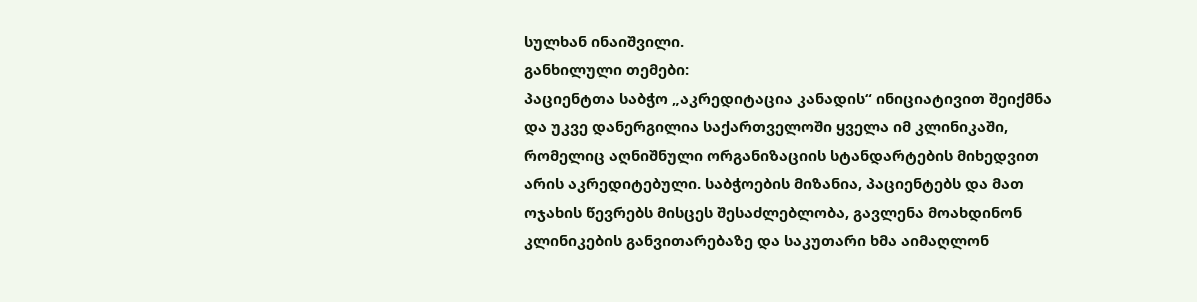სულხან ინაიშვილი.
განხილული თემები:
პაციენტთა საბჭო „აკრედიტაცია კანადის“ ინიციატივით შეიქმნა და უკვე დანერგილია საქართველოში ყველა იმ კლინიკაში, რომელიც აღნიშნული ორგანიზაციის სტანდარტების მიხედვით არის აკრედიტებული. საბჭოების მიზანია, პაციენტებს და მათ ოჯახის წევრებს მისცეს შესაძლებლობა, გავლენა მოახდინონ კლინიკების განვითარებაზე და საკუთარი ხმა აიმაღლონ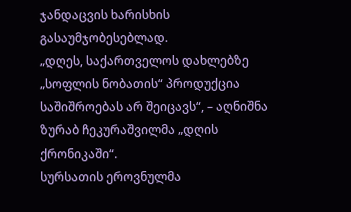ჯანდაცვის ხარისხის გასაუმჯობესებლად.
„დღეს, საქართველოს დახლებზე „სოფლის ნობათის“ პროდუქცია საშიშროებას არ შეიცავს“, – აღნიშნა ზურაბ ჩეკურაშვილმა „დღის ქრონიკაში“.
სურსათის ეროვნულმა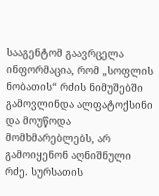სააგენტომ გაავრცელა ინფორმაცია, რომ „სოფლის ნობათის“ რძის ნიმუშებში გამოვლინდა ალფატოქსინი და მოუწოდა მომხმარებლებს, არ გამოიყენონ აღნიშნული რძე. სურსათის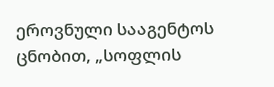ეროვნული სააგენტოს ცნობით, „სოფლის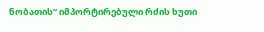ნობათის“ იმპორტირებული რძის ხუთი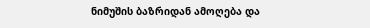ნიმუშის ბაზრიდან ამოღება და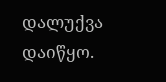დალუქვა დაიწყო.